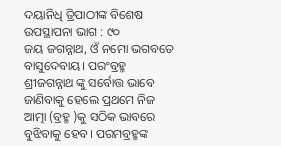ଦୟାନିଧି ତ୍ରିପାଠୀଙ୍କ ବିଶେଷ ଉପସ୍ଥାପନା ଭାଗ : ୯୦
ଜୟ ଜଗନ୍ନାଥ, ଓଁ ନମୋ ଭଗବତେ ବାସୁଦେବାୟ। ପରଂବ୍ରହ୍ମ ଶ୍ରୀଜଗନ୍ନାଥ ଙ୍କୁ ସର୍ବୋତ୍ତ ଭାବେ ଜାଣିବାକୁ ହେଲେ ପ୍ରଥମେ ନିଜ ଆତ୍ମା (ବ୍ରହ୍ମ )କୁ ସଠିକ ଭାବରେ ବୁଝିବାକୁ ହେବ। ପରମବ୍ରହ୍ମଙ୍କ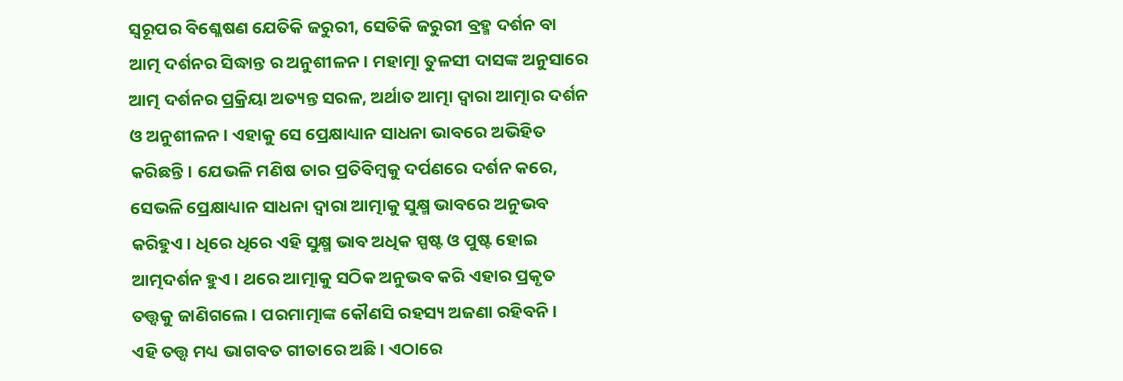ସ୍ୱରୂପର ବିଶ୍ଳେଷଣ ଯେତିକି ଜରୁରୀ, ସେତିକି ଜରୁରୀ ବ୍ରହ୍ମ ଦର୍ଶନ ବା ଆତ୍ମ ଦର୍ଶନର ସିଦ୍ଧାନ୍ତ ର ଅନୁଶୀଳନ। ମହାତ୍ମା ତୁଳସୀ ଦାସଙ୍କ ଅନୁସାରେ ଆତ୍ମ ଦର୍ଶନର ପ୍ରକ୍ରିୟା ଅତ୍ୟନ୍ତ ସରଳ, ଅର୍ଥାତ ଆତ୍ମା ଦ୍ୱାରା ଆତ୍ମାର ଦର୍ଶନ ଓ ଅନୁଶୀଳନ। ଏହାକୁ ସେ ପ୍ରେକ୍ଷାଧ୍ୟାନ ସାଧନା ଭାବରେ ଅଭିହିତ କରିଛନ୍ତି। ଯେଭଳି ମଣିଷ ତାର ପ୍ରତିବିମ୍ବକୁ ଦର୍ପଣରେ ଦର୍ଶନ କରେ, ସେଭଳି ପ୍ରେକ୍ଷାଧ୍ୟାନ ସାଧନା ଦ୍ୱାରା ଆତ୍ମାକୁ ସୁକ୍ଷ୍ମ ଭାବରେ ଅନୁଭବ କରିହୁଏ। ଧିରେ ଧିରେ ଏହି ସୁକ୍ଷ୍ମ ଭାବ ଅଧିକ ସ୍ପଷ୍ଟ ଓ ପୁଷ୍ଟ ହୋଇ ଆତ୍ମଦର୍ଶନ ହୁଏ। ଥରେ ଆତ୍ମାକୁ ସଠିକ ଅନୁଭବ କରି ଏହାର ପ୍ରକୃତ ତତ୍ତ୍ୱକୁ ଜାଣିଗଲେ। ପରମାତ୍ମାଙ୍କ କୌଣସି ରହସ୍ୟ ଅଜଣା ରହିବନି।
ଏହି ତତ୍ତ୍ୱ ମଧ୍ୟ ଭାଗବତ ଗୀତାରେ ଅଛି। ଏଠାରେ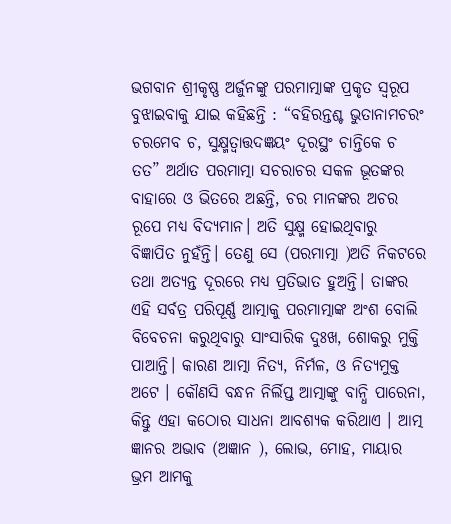ଭଗବାନ ଶ୍ରୀକୃଷ୍ଣ ଅର୍ଜୁନଙ୍କୁ ପରମାତ୍ମାଙ୍କ ପ୍ରକୃତ ସ୍ୱରୂପ ବୁଝାଇବାକୁ ଯାଇ କହିଛନ୍ତି : “ବହିରନ୍ତଶ୍ଚ ଭୁତାନାମଚରଂ ଚରମେବ ଚ, ସୁକ୍ଷ୍ମତ୍ୱାତ୍ତଦଜ୍ଞୟଂ ଦୂରସ୍ଥଂ ଚାନ୍ତିକେ ଚ ତତ” ଅର୍ଥାତ ପରମାତ୍ମା ସଚରାଚର ସକଳ ଭୂତଙ୍କର ବାହାରେ ଓ ଭିତରେ ଅଛନ୍ତି, ଚର ମାନଙ୍କର ଅଚର ରୂପେ ମଧ୍ୟ ବିଦ୍ୟମାନ। ଅତି ସୁକ୍ଷ୍ମ ହୋଇଥିବାରୁ ବିଜ୍ଞାପିତ ନୁହଁନ୍ତି। ତେଣୁ ସେ (ପରମାତ୍ମା )ଅତି ନିକଟରେ ତଥା ଅତ୍ୟନ୍ତ ଦୂରରେ ମଧ୍ୟ ପ୍ରତିଭାତ ହୁଅନ୍ତି। ତାଙ୍କର ଏହି ସର୍ବତ୍ର ପରିପୂର୍ଣ୍ଣ ଆତ୍ମାକୁ ପରମାତ୍ମାଙ୍କ ଅଂଶ ବୋଲି ବିବେଚନା କରୁଥିବାରୁ ସାଂସାରିକ ଦୁଃଖ, ଶୋକରୁ ମୁକ୍ତି ପାଆନ୍ତି। କାରଣ ଆତ୍ମା ନିତ୍ୟ, ନିର୍ମଳ, ଓ ନିତ୍ୟମୁକ୍ତ ଅଟେ । କୌଣସି ବନ୍ଧନ ନିର୍ଲିପ୍ତ ଆତ୍ମାଙ୍କୁ ବାନ୍ଧି ପାରେନା, କିନ୍ତୁ ଏହା କଠୋର ସାଧନା ଆବଶ୍ୟକ କରିଥାଏ । ଆତ୍ମ ଜ୍ଞାନର ଅଭାବ (ଅଜ୍ଞାନ ), ଲୋଭ, ମୋହ, ମାୟାର ଭ୍ରମ ଆମକୁ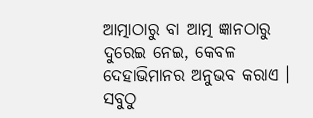ଆତ୍ମାଠାରୁ ବା ଆତ୍ମ ଜ୍ଞାନଠାରୁ ଦୁରେଇ ନେଇ, କେବଳ ଦେହାଭିମାନର ଅନୁଭବ କରାଏ । ସବୁଠୁ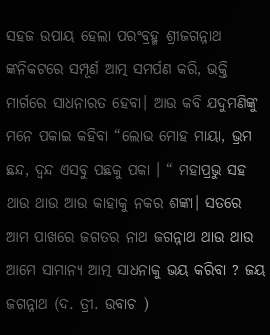ସହଜ ଉପାୟ ହେଲା ପରଂବ୍ରହ୍ମ ଶ୍ରୀଜଗନ୍ନାଥ ଙ୍କନିକଟରେ ସମ୍ପୂର୍ଣ ଆତ୍ମ ସମର୍ପଣ କରି, ଭକ୍ତି ମାର୍ଗରେ ସାଧନାରତ ହେବା। ଆଉ କବି ଯଦୁମଣିଙ୍କୁ ମନେ ପକାଇ କହିବା “ଲୋଭ ମୋହ ମାୟା, ଭ୍ରମ ଛନ୍ଦ, ଦ୍ଵନ୍ଦ ଏସବୁ ପଛକୁ ପକା । “ ମହାପ୍ରଭୁ ସହ ଥାଉ ଥାଉ ଆଉ କାହାକୁ ନକର ଶଙ୍କା। ସତରେ ଆମ ପାଖରେ ଜଗତର ନାଥ ଜଗନ୍ନାଥ ଥାଉ ଥାଉ ଆମେ ସାମାନ୍ୟ ଆତ୍ମ ସାଧନାକୁ ଭୟ କରିବା ? ଜୟ ଜଗନ୍ନାଥ (ଦ. ତ୍ରୀ. ଉବାଚ )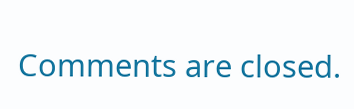Comments are closed.